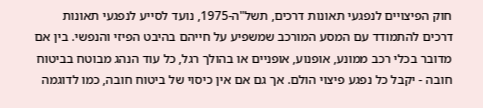חוק הפיצויים לנפגעי תאונות דרכים, תשל"ה-1975, נועד לסייע לנפגעי תאונות דרכים להתמודד עם המסע המורכב שמשפיע על חייהם בהיבט הפיזי והנפשי. בין אם מדובר בכלי רכב ממונע, אופנוע, אופניים או בהולך רגל, כל עוד הנהג מבוטח בביטוח חובה - יקבל כל נפגע פיצוי הולם. אך גם אם אין כיסוי של ביטוח חובה, כמו לדוגמה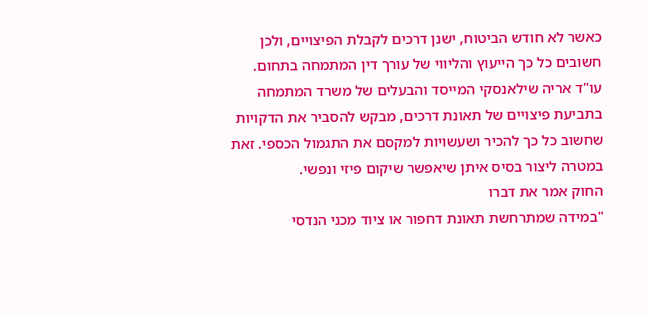כאשר לא חודש הביטוח, ישנן דרכים לקבלת הפיצויים, ולכן חשובים כל כך הייעוץ והליווי של עורך דין המתמחה בתחום.
עו"ד אריה שילאנסקי המייסד והבעלים של משרד המתמחה בתביעת פיצויים של תאונת דרכים, מבקש להסביר את הדקויות שחשוב כל כך להכיר ושעשויות למקסם את התגמול הכספי. זאת במטרה ליצור בסיס איתן שיאפשר שיקום פיזי ונפשי.
החוק אמר את דברו
"במידה שמתרחשת תאונת דחפור או ציוד מכני הנדסי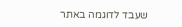שעבד לדוגמה באתר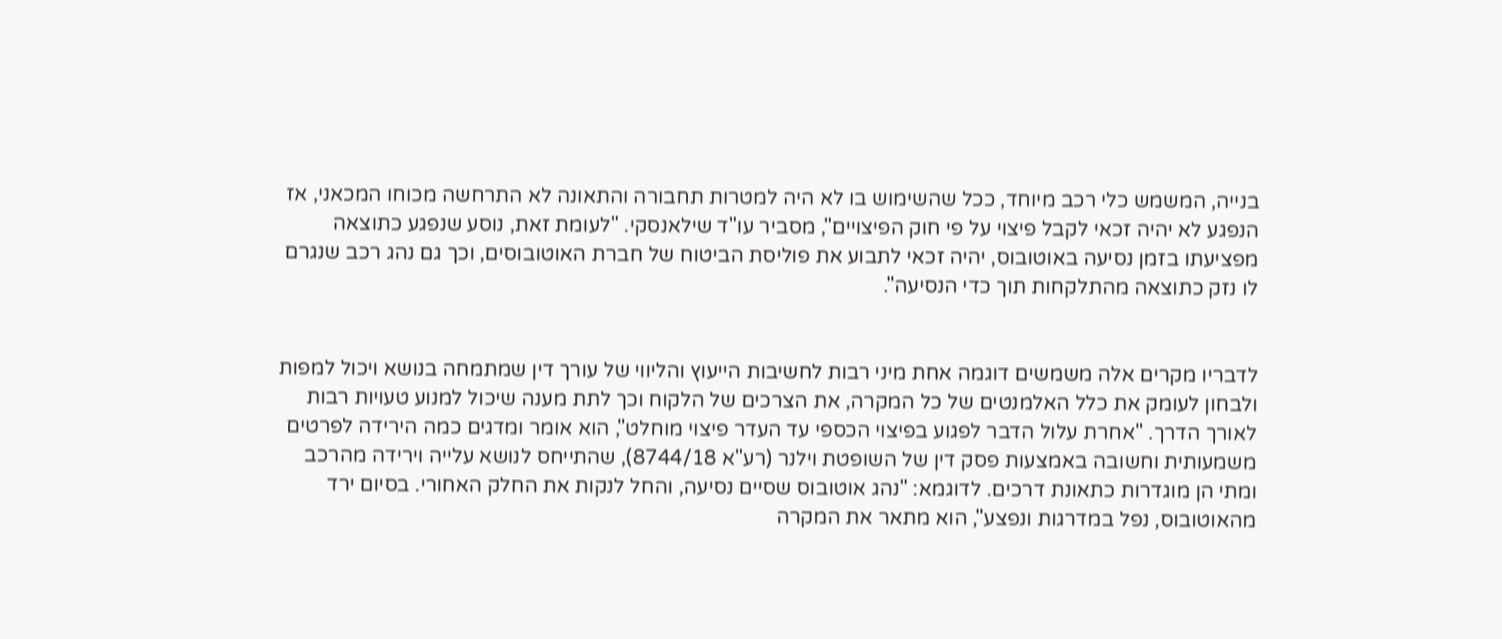בנייה, המשמש כלי רכב מיוחד, ככל שהשימוש בו לא היה למטרות תחבורה והתאונה לא התרחשה מכוחו המכאני, אז הנפגע לא יהיה זכאי לקבל פיצוי על פי חוק הפיצויים", מסביר עו"ד שילאנסקי. "לעומת זאת, נוסע שנפגע כתוצאה מפציעתו בזמן נסיעה באוטובוס, יהיה זכאי לתבוע את פוליסת הביטוח של חברת האוטובוסים, וכך גם נהג רכב שנגרם לו נזק כתוצאה מהתלקחות תוך כדי הנסיעה".


לדבריו מקרים אלה משמשים דוגמה אחת מיני רבות לחשיבות הייעוץ והליווי של עורך דין שמתמחה בנושא ויכול למפות ולבחון לעומק את כלל האלמנטים של כל המקרה, את הצרכים של הלקוח וכך לתת מענה שיכול למנוע טעויות רבות לאורך הדרך. "אחרת עלול הדבר לפגוע בפיצוי הכספי עד העדר פיצוי מוחלט", הוא אומר ומדגים כמה הירידה לפרטים משמעותית וחשובה באמצעות פסק דין של השופטת וילנר (רע"א 8744/18), שהתייחס לנושא עלייה וירידה מהרכב ומתי הן מוגדרות כתאונת דרכים. לדוגמא: "נהג אוטובוס שסיים נסיעה, והחל לנקות את החלק האחורי. בסיום ירד מהאוטובוס, נפל במדרגות ונפצע", הוא מתאר את המקרה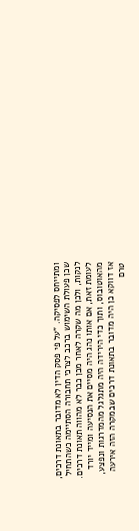ומתייחס לפסיקה. "על פי פסק הדין לא מדובר בתאונת דרכים, שכן פעולת השימוש ברכב לצרכי תחבורה הסתיימה כשהתחיל לנקות, ולכן מה שקרה לאחר מכן כבר לא מהווה תאונת דרכים. לעומת זאת, אם אותו נהג היה מסיים את הנסיעה ומייד יורד מהאוטובוס, ותוך כדי הירידה היה מתגלגל מהמדרגות ונפצע, אז דווקא כן היה מדובר בתאונת דרכים שבמקרה הזה אירעה טרם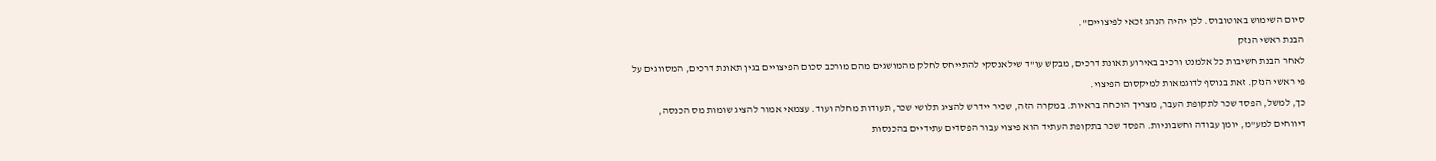סיום השימוש באוטובוס. לכן יהיה הנהג זכאי לפיצויים".
הבנת ראשי הנזק
לאחר הבנת חשיבות כל אלמנט ורכיב באירוע תאונת דרכים, מבקש עו"ד שילאנסקי להתייחס לחלק מהמושגים מהם מורכב סכום הפיצויים בגין תאונת דרכים, המסווגים על פי ראשי הנזק. זאת בנוסף לדוגמאות למיקסום הפיצוי.
כך, למשל, הפסד שכר לתקופת העבר, מצריך הוכחה בראיות. במקרה הזה, שכיר יידרש להציג תלושי שכר, תעודות מחלה ועוד. עצמאי אמור להציג שומות מס הכנסה, דיווחים למע"מ, יומן עבודה וחשבוניות. הפסד שכר בתקופת העתיד הוא פיצוי עבור הפסדים עתידיים בהכנסות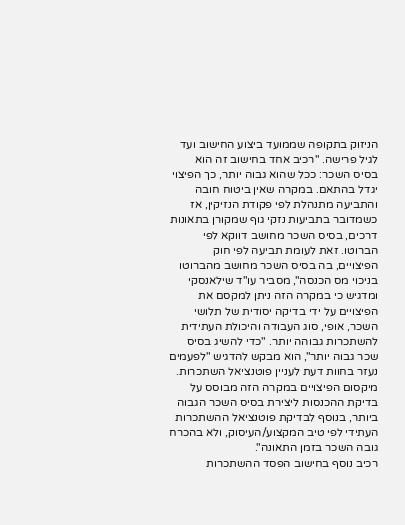הניזוק בתקופה שממועד ביצוע החישוב ועד לגיל פרישה. "רכיב אחד בחישוב זה הוא בסיס השכר: ככל שהוא גבוה יותר, כך הפיצוי יגדל בהתאם. במקרה שאין ביטוח חובה והתביעה מתנהלת לפי פקודת הנזיקין, אז כשמדובר בתביעות נזקי גוף שמקורן בתאונות דרכים, בסיס השכר מחושב דווקא לפי הברוטו. זאת לעומת תביעה לפי חוק הפיצויים, בה בסיס השכר מחושב מהברוטו בניכוי מס הכנסה", מסביר עו"ד שילאנסקי ומדגיש כי במקרה הזה ניתן למקסם את הפיצויים על ידי בדיקה יסודית של תלושי השכר, אופי, סוג העבודה והיכולת העתידית להשתכרות גבוהה יותר. "כדי להשיג בסיס שכר גבוה יותר", הוא מבקש להדגיש "לפעמים נעזר בחוות דעת לעניין פוטנציאל השתכרות. מיקסום הפיצויים במקרה הזה מבוסס על בדיקת ההכנסות ליצירת בסיס השכר הגבוה ביותר, בנוסף לבדיקת פוטנציאל ההשתכרות העתידי לפי טיב המקצוע/העיסוק, ולא בהכרח גובה השכר בזמן התאונה".
רכיב נוסף בחישוב הפסד ההשתכרות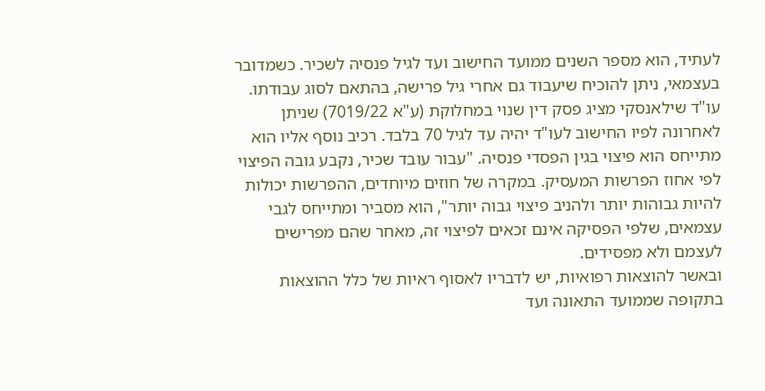לעתיד, הוא מספר השנים ממועד החישוב ועד לגיל פנסיה לשכיר. כשמדובר בעצמאי, ניתן להוכיח שיעבוד גם אחרי גיל פרישה, בהתאם לסוג עבודתו. עו"ד שילאנסקי מציג פסק דין שנוי במחלוקת (ע"א 7019/22) שניתן לאחרונה לפיו החישוב לעו"ד יהיה עד לגיל 70 בלבד. רכיב נוסף אליו הוא מתייחס הוא פיצוי בגין הפסדי פנסיה. "עבור עובד שכיר, נקבע גובה הפיצוי לפי אחוז הפרשות המעסיק. במקרה של חוזים מיוחדים, ההפרשות יכולות להיות גבוהות יותר ולהניב פיצוי גבוה יותר", הוא מסביר ומתייחס לגבי עצמאים, שלפי הפסיקה אינם זכאים לפיצוי זה, מאחר שהם מפרישים לעצמם ולא מפסידים.
ובאשר להוצאות רפואיות, יש לדבריו לאסוף ראיות של כלל ההוצאות בתקופה שממועד התאונה ועד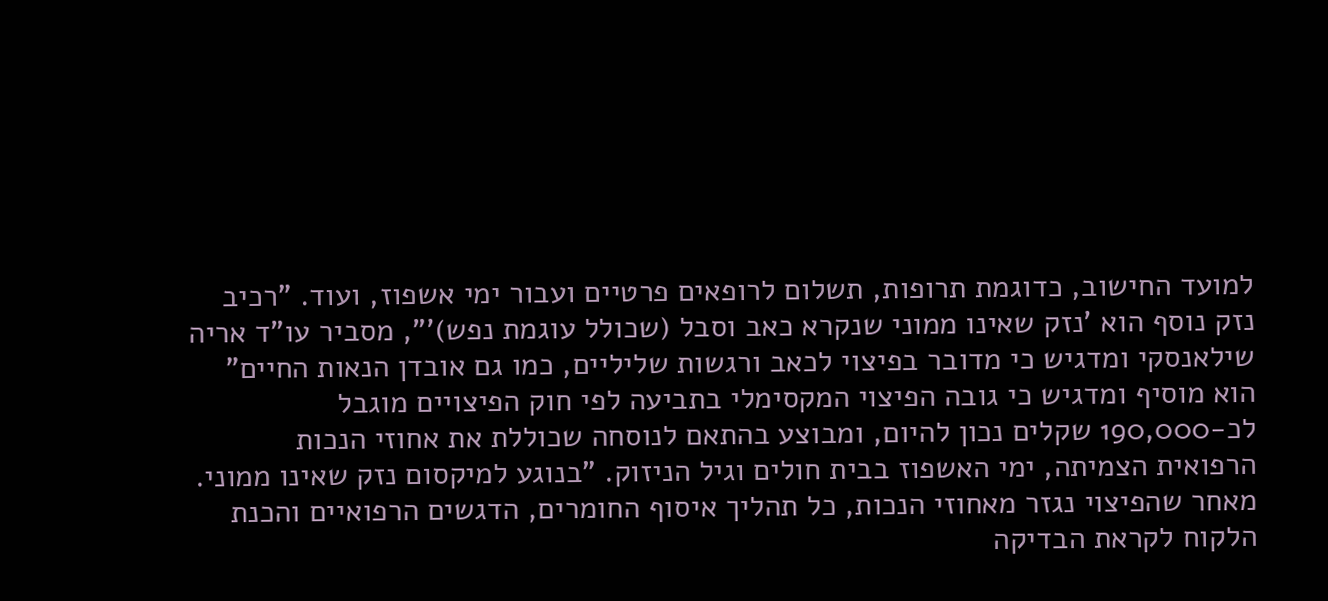למועד החישוב, כדוגמת תרופות, תשלום לרופאים פרטיים ועבור ימי אשפוז, ועוד. "רכיב נזק נוסף הוא 'נזק שאינו ממוני שנקרא כאב וסבל (שכולל עוגמת נפש)'", מסביר עו"ד אריה שילאנסקי ומדגיש כי מדובר בפיצוי לכאב ורגשות שליליים, כמו גם אובדן הנאות החיים" הוא מוסיף ומדגיש כי גובה הפיצוי המקסימלי בתביעה לפי חוק הפיצויים מוגבל לכ-190,000 שקלים נכון להיום, ומבוצע בהתאם לנוסחה שכוללת את אחוזי הנכות הרפואית הצמיתה, ימי האשפוז בבית חולים וגיל הניזוק. "בנוגע למיקסום נזק שאינו ממוני. מאחר שהפיצוי נגזר מאחוזי הנכות, כל תהליך איסוף החומרים, הדגשים הרפואיים והכנת הלקוח לקראת הבדיקה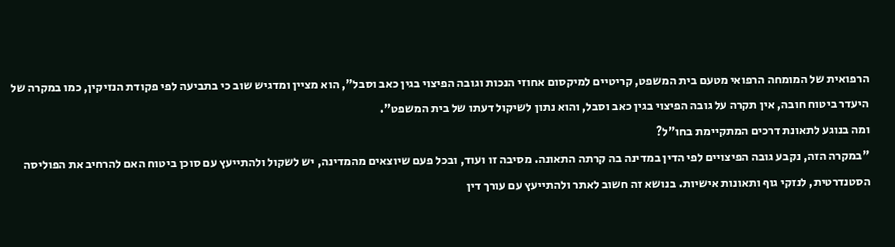הרפואית של המומחה הרפואי מטעם בית המשפט, קריטיים למיקסום אחוזי הנכות וגובה הפיצוי בגין כאב וסבל", הוא מציין ומדגיש שוב כי בתביעה לפי פקודת הנזיקין, כמו במקרה של היעדר ביטוח חובה, אין תקרה על גובה הפיצוי בגין כאב וסבל, והוא נתון לשיקול דעתו של בית המשפט".
ומה בנוגע לתאונת דרכים המתקיימת בחו"ל?
"במקרה הזה, נקבע גובה הפיצויים לפי הדין במדינה בה קרתה התאונה. מסיבה זו ועוד, ובכל פעם שיוצאים מהמדינה, יש לשקול ולהתייעץ עם סוכן ביטוח האם להרחיב את הפוליסה הסטנדרטית, לנזקי גוף ותאונות אישיות. בנושא זה חשוב לאתר ולהתייעץ עם עורך דין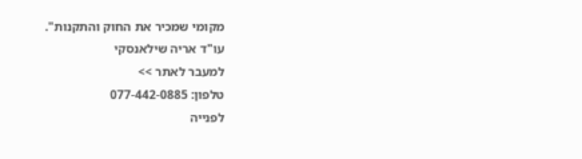מקומי שמכיר את החוק והתקנות".
עו"ד אריה שילאנסקי
למעבר לאתר >>
טלפון: 077-442-0885
לפנייה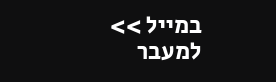במייל >>
למעבר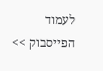לעמוד הפייסבוק >>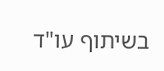בשיתוף עו"ד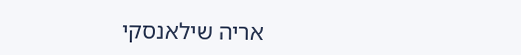אריה שילאנסקי